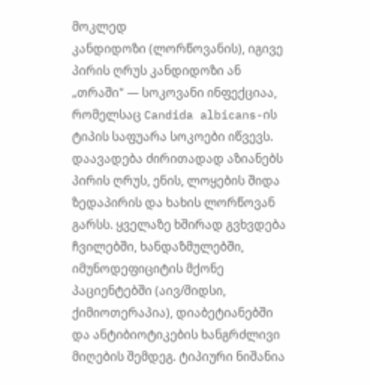მოკლედ
კანდიდოზი (ლორწოვანის), იგივე პირის ღრუს კანდიდოზი ან „თრაში" — სოკოვანი ინფექციაა, რომელსაც Candida albicans-ის ტიპის საფუარა სოკოები იწვევს. დაავადება ძირითადად აზიანებს პირის ღრუს, ენის, ლოყების შიდა ზედაპირის და ხახის ლორწოვან გარსს. ყველაზე ხშირად გვხვდება ჩვილებში, ხანდაზმულებში, იმუნოდეფიციტის მქონე პაციენტებში (აივ/შიდსი, ქიმიოთერაპია), დიაბეტიანებში და ანტიბიოტიკების ხანგრძლივი მიღების შემდეგ. ტიპიური ნიშანია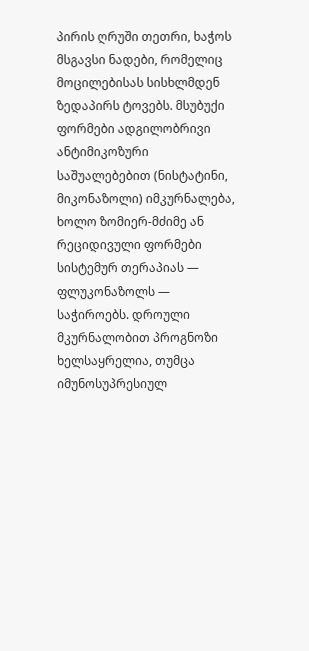პირის ღრუში თეთრი, ხაჭოს მსგავსი ნადები, რომელიც მოცილებისას სისხლმდენ ზედაპირს ტოვებს. მსუბუქი ფორმები ადგილობრივი ანტიმიკოზური საშუალებებით (ნისტატინი, მიკონაზოლი) იმკურნალება, ხოლო ზომიერ-მძიმე ან რეციდივული ფორმები სისტემურ თერაპიას — ფლუკონაზოლს — საჭიროებს. დროული მკურნალობით პროგნოზი ხელსაყრელია, თუმცა იმუნოსუპრესიულ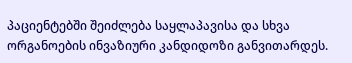პაციენტებში შეიძლება საყლაპავისა და სხვა ორგანოების ინვაზიური კანდიდოზი განვითარდეს.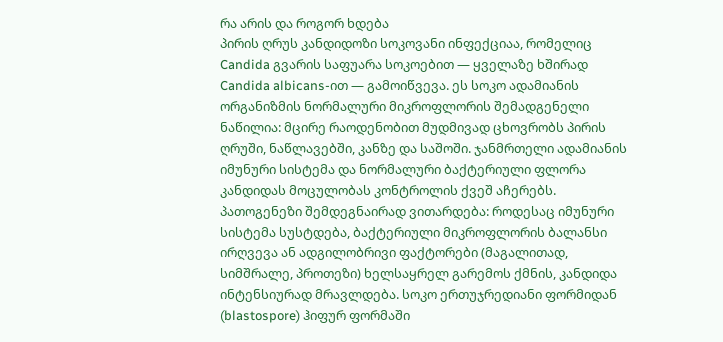რა არის და როგორ ხდება
პირის ღრუს კანდიდოზი სოკოვანი ინფექციაა, რომელიც Candida გვარის საფუარა სოკოებით — ყველაზე ხშირად Candida albicans-ით — გამოიწვევა. ეს სოკო ადამიანის ორგანიზმის ნორმალური მიკროფლორის შემადგენელი ნაწილია: მცირე რაოდენობით მუდმივად ცხოვრობს პირის ღრუში, ნაწლავებში, კანზე და საშოში. ჯანმრთელი ადამიანის იმუნური სისტემა და ნორმალური ბაქტერიული ფლორა კანდიდას მოცულობას კონტროლის ქვეშ აჩერებს.
პათოგენეზი შემდეგნაირად ვითარდება: როდესაც იმუნური სისტემა სუსტდება, ბაქტერიული მიკროფლორის ბალანსი ირღვევა ან ადგილობრივი ფაქტორები (მაგალითად, სიმშრალე, პროთეზი) ხელსაყრელ გარემოს ქმნის, კანდიდა ინტენსიურად მრავლდება. სოკო ერთუჯრედიანი ფორმიდან (blastospore) ჰიფურ ფორმაში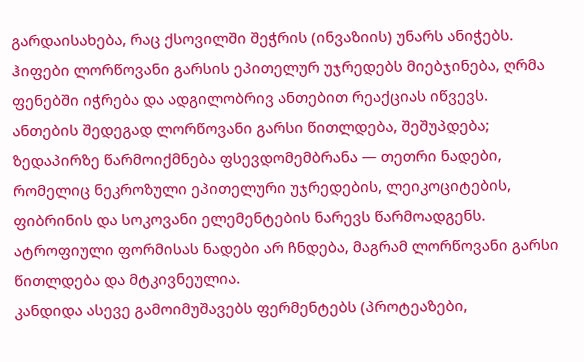გარდაისახება, რაც ქსოვილში შეჭრის (ინვაზიის) უნარს ანიჭებს. ჰიფები ლორწოვანი გარსის ეპითელურ უჯრედებს მიებჯინება, ღრმა ფენებში იჭრება და ადგილობრივ ანთებით რეაქციას იწვევს.
ანთების შედეგად ლორწოვანი გარსი წითლდება, შეშუპდება; ზედაპირზე წარმოიქმნება ფსევდომემბრანა — თეთრი ნადები, რომელიც ნეკროზული ეპითელური უჯრედების, ლეიკოციტების, ფიბრინის და სოკოვანი ელემენტების ნარევს წარმოადგენს. ატროფიული ფორმისას ნადები არ ჩნდება, მაგრამ ლორწოვანი გარსი წითლდება და მტკივნეულია.
კანდიდა ასევე გამოიმუშავებს ფერმენტებს (პროტეაზები,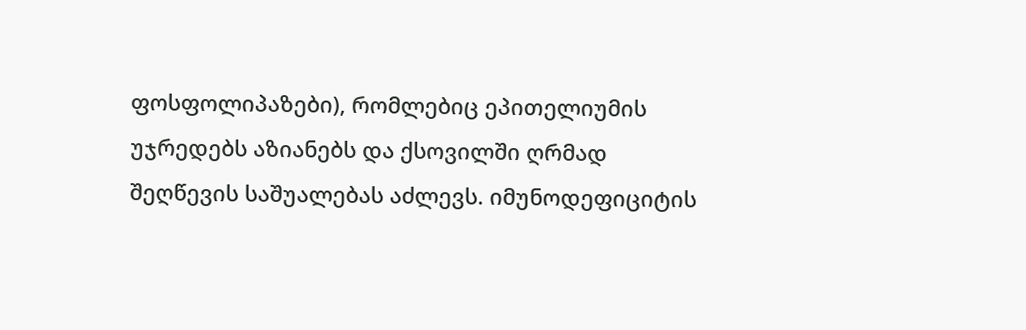ფოსფოლიპაზები), რომლებიც ეპითელიუმის უჯრედებს აზიანებს და ქსოვილში ღრმად შეღწევის საშუალებას აძლევს. იმუნოდეფიციტის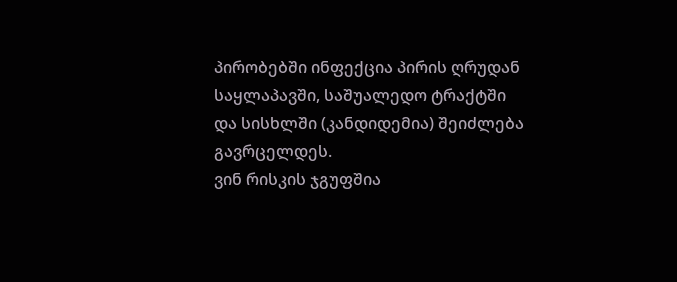პირობებში ინფექცია პირის ღრუდან საყლაპავში, საშუალედო ტრაქტში და სისხლში (კანდიდემია) შეიძლება გავრცელდეს.
ვინ რისკის ჯგუფშია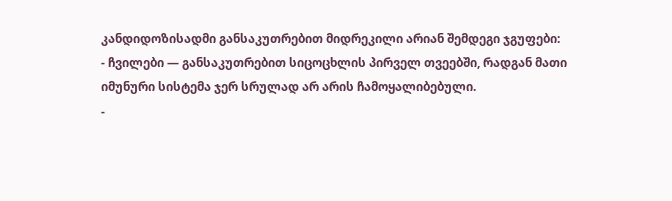კანდიდოზისადმი განსაკუთრებით მიდრეკილი არიან შემდეგი ჯგუფები:
- ჩვილები — განსაკუთრებით სიცოცხლის პირველ თვეებში, რადგან მათი იმუნური სისტემა ჯერ სრულად არ არის ჩამოყალიბებული.
-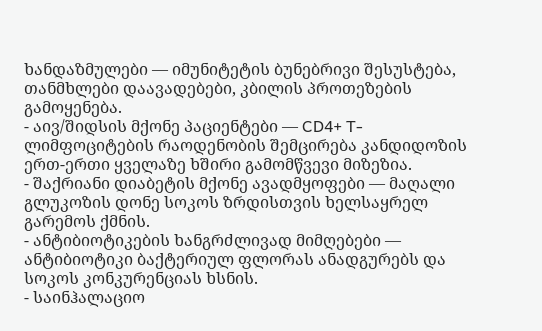ხანდაზმულები — იმუნიტეტის ბუნებრივი შესუსტება, თანმხლები დაავადებები, კბილის პროთეზების გამოყენება.
- აივ/შიდსის მქონე პაციენტები — CD4+ T-ლიმფოციტების რაოდენობის შემცირება კანდიდოზის ერთ-ერთი ყველაზე ხშირი გამომწვევი მიზეზია.
- შაქრიანი დიაბეტის მქონე ავადმყოფები — მაღალი გლუკოზის დონე სოკოს ზრდისთვის ხელსაყრელ გარემოს ქმნის.
- ანტიბიოტიკების ხანგრძლივად მიმღებები — ანტიბიოტიკი ბაქტერიულ ფლორას ანადგურებს და სოკოს კონკურენციას ხსნის.
- საინჰალაციო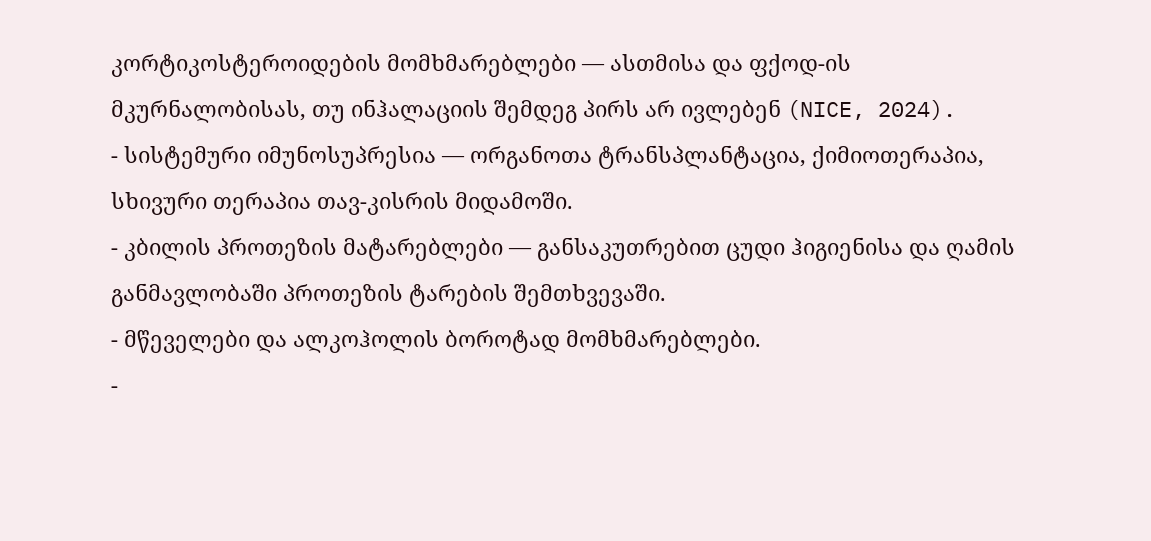კორტიკოსტეროიდების მომხმარებლები — ასთმისა და ფქოდ-ის მკურნალობისას, თუ ინჰალაციის შემდეგ პირს არ ივლებენ (NICE, 2024).
- სისტემური იმუნოსუპრესია — ორგანოთა ტრანსპლანტაცია, ქიმიოთერაპია, სხივური თერაპია თავ-კისრის მიდამოში.
- კბილის პროთეზის მატარებლები — განსაკუთრებით ცუდი ჰიგიენისა და ღამის განმავლობაში პროთეზის ტარების შემთხვევაში.
- მწეველები და ალკოჰოლის ბოროტად მომხმარებლები.
-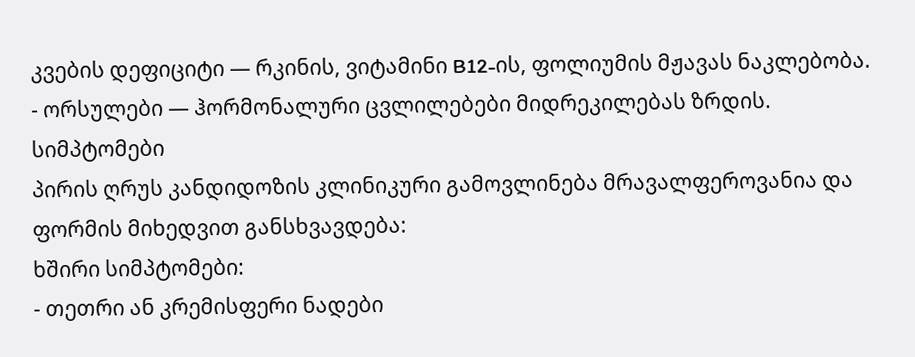კვების დეფიციტი — რკინის, ვიტამინი B12-ის, ფოლიუმის მჟავას ნაკლებობა.
- ორსულები — ჰორმონალური ცვლილებები მიდრეკილებას ზრდის.
სიმპტომები
პირის ღრუს კანდიდოზის კლინიკური გამოვლინება მრავალფეროვანია და ფორმის მიხედვით განსხვავდება:
ხშირი სიმპტომები:
- თეთრი ან კრემისფერი ნადები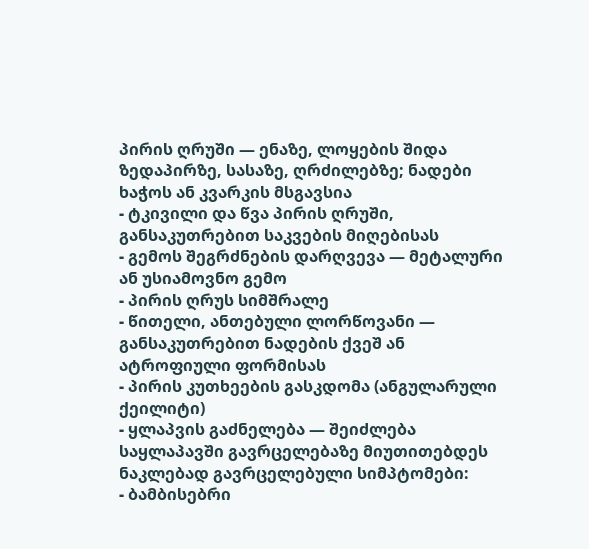პირის ღრუში — ენაზე, ლოყების შიდა ზედაპირზე, სასაზე, ღრძილებზე; ნადები ხაჭოს ან კვარკის მსგავსია
- ტკივილი და წვა პირის ღრუში, განსაკუთრებით საკვების მიღებისას
- გემოს შეგრძნების დარღვევა — მეტალური ან უსიამოვნო გემო
- პირის ღრუს სიმშრალე
- წითელი, ანთებული ლორწოვანი — განსაკუთრებით ნადების ქვეშ ან ატროფიული ფორმისას
- პირის კუთხეების გასკდომა (ანგულარული ქეილიტი)
- ყლაპვის გაძნელება — შეიძლება საყლაპავში გავრცელებაზე მიუთითებდეს
ნაკლებად გავრცელებული სიმპტომები:
- ბამბისებრი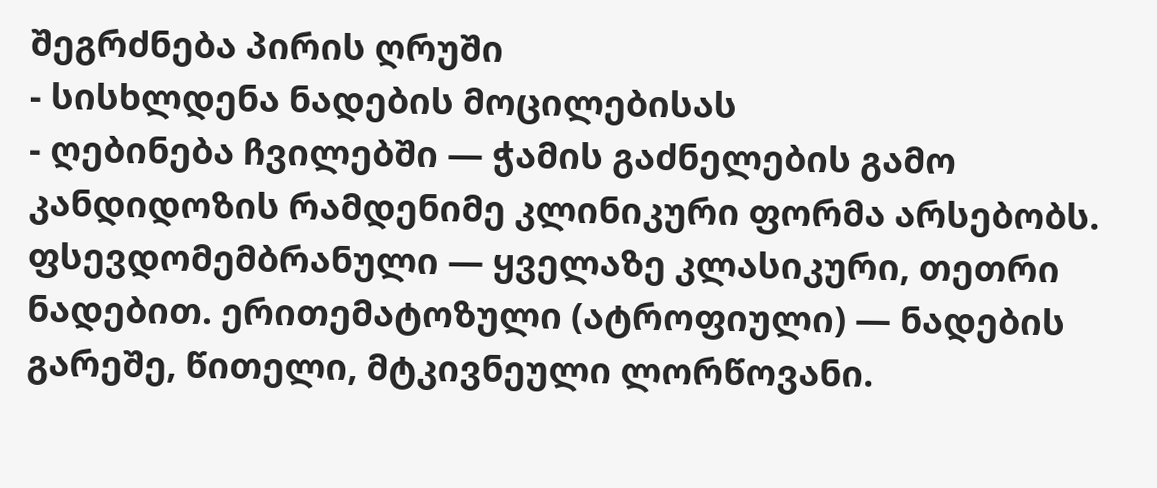შეგრძნება პირის ღრუში
- სისხლდენა ნადების მოცილებისას
- ღებინება ჩვილებში — ჭამის გაძნელების გამო
კანდიდოზის რამდენიმე კლინიკური ფორმა არსებობს. ფსევდომემბრანული — ყველაზე კლასიკური, თეთრი ნადებით. ერითემატოზული (ატროფიული) — ნადების გარეშე, წითელი, მტკივნეული ლორწოვანი.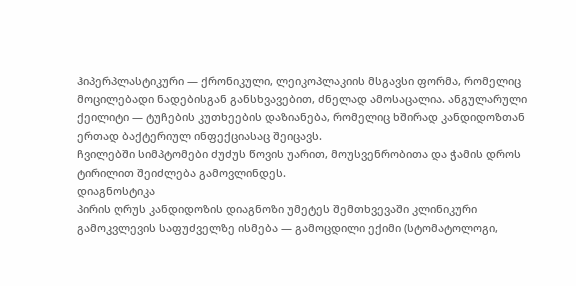ჰიპერპლასტიკური — ქრონიკული, ლეიკოპლაკიის მსგავსი ფორმა, რომელიც მოცილებადი ნადებისგან განსხვავებით, ძნელად ამოსაცალია. ანგულარული ქეილიტი — ტუჩების კუთხეების დაზიანება, რომელიც ხშირად კანდიდოზთან ერთად ბაქტერიულ ინფექციასაც შეიცავს.
ჩვილებში სიმპტომები ძუძუს წოვის უარით, მოუსვენრობითა და ჭამის დროს ტირილით შეიძლება გამოვლინდეს.
დიაგნოსტიკა
პირის ღრუს კანდიდოზის დიაგნოზი უმეტეს შემთხვევაში კლინიკური გამოკვლევის საფუძველზე ისმება — გამოცდილი ექიმი (სტომატოლოგი,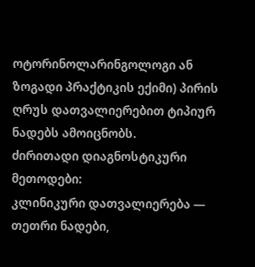ოტორინოლარინგოლოგი ან ზოგადი პრაქტიკის ექიმი) პირის ღრუს დათვალიერებით ტიპიურ ნადებს ამოიცნობს.
ძირითადი დიაგნოსტიკური მეთოდები:
კლინიკური დათვალიერება — თეთრი ნადები,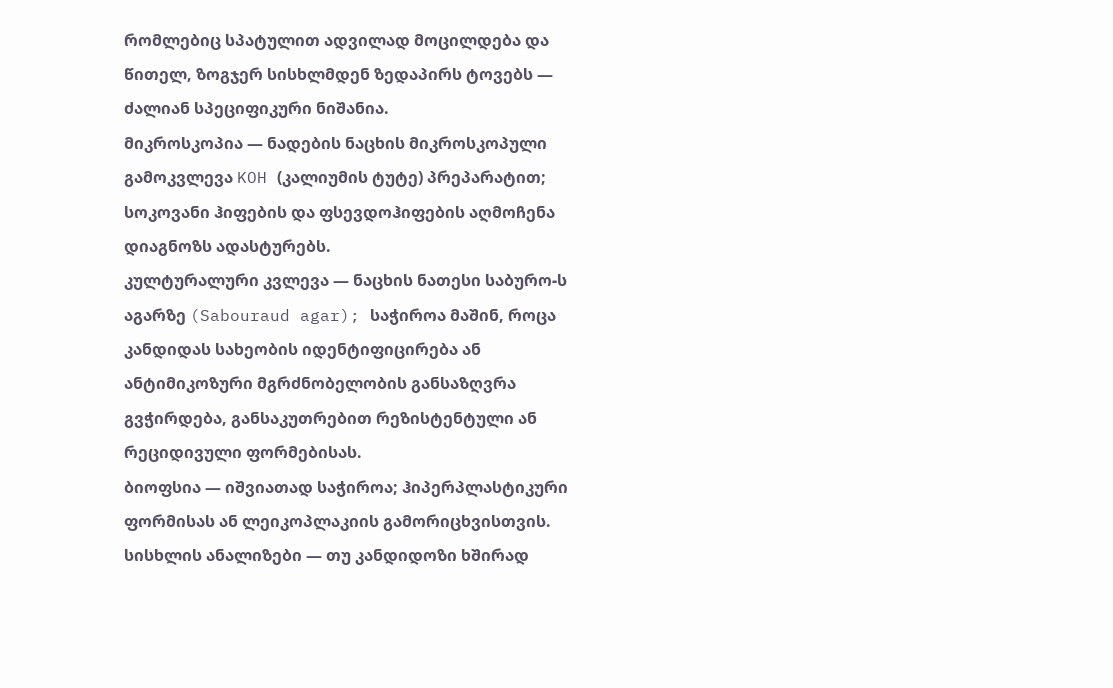რომლებიც სპატულით ადვილად მოცილდება და წითელ, ზოგჯერ სისხლმდენ ზედაპირს ტოვებს — ძალიან სპეციფიკური ნიშანია.
მიკროსკოპია — ნადების ნაცხის მიკროსკოპული გამოკვლევა KOH (კალიუმის ტუტე) პრეპარატით; სოკოვანი ჰიფების და ფსევდოჰიფების აღმოჩენა დიაგნოზს ადასტურებს.
კულტურალური კვლევა — ნაცხის ნათესი საბურო-ს აგარზე (Sabouraud agar); საჭიროა მაშინ, როცა კანდიდას სახეობის იდენტიფიცირება ან ანტიმიკოზური მგრძნობელობის განსაზღვრა გვჭირდება, განსაკუთრებით რეზისტენტული ან რეციდივული ფორმებისას.
ბიოფსია — იშვიათად საჭიროა; ჰიპერპლასტიკური ფორმისას ან ლეიკოპლაკიის გამორიცხვისთვის.
სისხლის ანალიზები — თუ კანდიდოზი ხშირად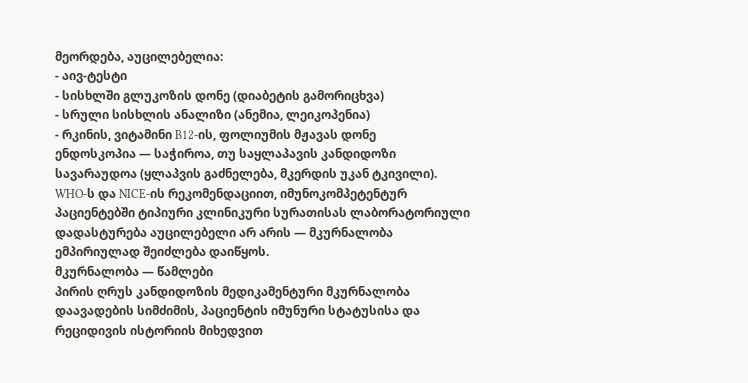მეორდება, აუცილებელია:
- აივ-ტესტი
- სისხლში გლუკოზის დონე (დიაბეტის გამორიცხვა)
- სრული სისხლის ანალიზი (ანემია, ლეიკოპენია)
- რკინის, ვიტამინი B12-ის, ფოლიუმის მჟავას დონე
ენდოსკოპია — საჭიროა, თუ საყლაპავის კანდიდოზი სავარაუდოა (ყლაპვის გაძნელება, მკერდის უკან ტკივილი).
WHO-ს და NICE-ის რეკომენდაციით, იმუნოკომპეტენტურ პაციენტებში ტიპიური კლინიკური სურათისას ლაბორატორიული დადასტურება აუცილებელი არ არის — მკურნალობა ემპირიულად შეიძლება დაიწყოს.
მკურნალობა — წამლები
პირის ღრუს კანდიდოზის მედიკამენტური მკურნალობა დაავადების სიმძიმის, პაციენტის იმუნური სტატუსისა და რეციდივის ისტორიის მიხედვით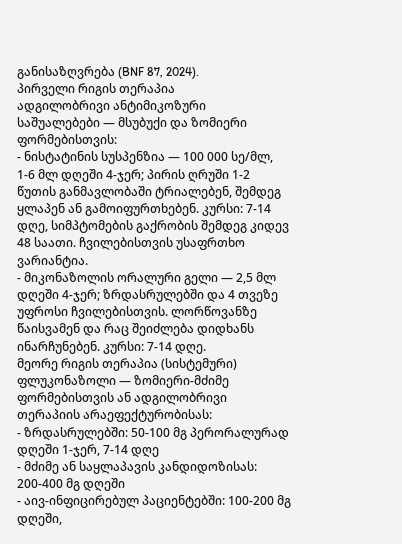განისაზღვრება (BNF 87, 2024).
პირველი რიგის თერაპია
ადგილობრივი ანტიმიკოზური საშუალებები — მსუბუქი და ზომიერი ფორმებისთვის:
- ნისტატინის სუსპენზია — 100 000 სე/მლ, 1-6 მლ დღეში 4-ჯერ; პირის ღრუში 1-2 წუთის განმავლობაში ტრიალებენ, შემდეგ ყლაპენ ან გამოიფურთხებენ. კურსი: 7-14 დღე, სიმპტომების გაქრობის შემდეგ კიდევ 48 საათი. ჩვილებისთვის უსაფრთხო ვარიანტია.
- მიკონაზოლის ორალური გელი — 2,5 მლ დღეში 4-ჯერ; ზრდასრულებში და 4 თვეზე უფროსი ჩვილებისთვის. ლორწოვანზე წაისვამენ და რაც შეიძლება დიდხანს ინარჩუნებენ. კურსი: 7-14 დღე.
მეორე რიგის თერაპია (სისტემური)
ფლუკონაზოლი — ზომიერი-მძიმე ფორმებისთვის ან ადგილობრივი თერაპიის არაეფექტურობისას:
- ზრდასრულებში: 50-100 მგ პერორალურად დღეში 1-ჯერ, 7-14 დღე
- მძიმე ან საყლაპავის კანდიდოზისას: 200-400 მგ დღეში
- აივ-ინფიცირებულ პაციენტებში: 100-200 მგ დღეში,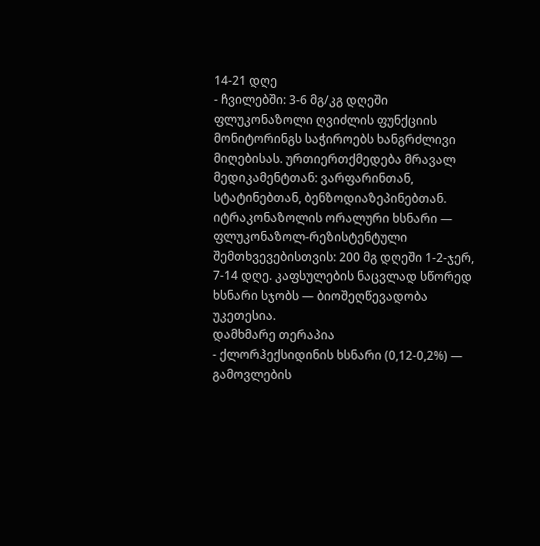14-21 დღე
- ჩვილებში: 3-6 მგ/კგ დღეში
ფლუკონაზოლი ღვიძლის ფუნქციის მონიტორინგს საჭიროებს ხანგრძლივი მიღებისას. ურთიერთქმედება მრავალ მედიკამენტთან: ვარფარინთან, სტატინებთან, ბენზოდიაზეპინებთან.
იტრაკონაზოლის ორალური ხსნარი — ფლუკონაზოლ-რეზისტენტული შემთხვევებისთვის: 200 მგ დღეში 1-2-ჯერ, 7-14 დღე. კაფსულების ნაცვლად სწორედ ხსნარი სჯობს — ბიოშეღწევადობა უკეთესია.
დამხმარე თერაპია
- ქლორჰექსიდინის ხსნარი (0,12-0,2%) — გამოვლების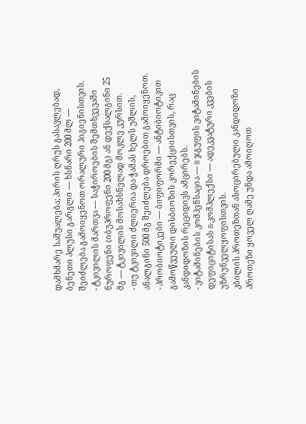დამხმარე საშუალება; პირის ღრუს გასავლებად, ბენეთი პლუსი გარგლი — ხსნარი 200 მლ — შეიძლება გამოიყენოთ ორალური ჰიგიენისთვის.
- ტკივილის მართვა — საჭიროების შემთხვევაში ნუროფენი (იბუპროფენი 200 მგ) ან დექსალგინი 25 მგ — ტკივილის მოსახსნელად მოკლე კურსით.
- თუ ტკივილი ძლიერია და ჭამას ხელს უშლის, ანალგინი 500 მგ შეიძლება დროებით გამოიყენოთ.
- პრობიოტიკები — ბიფიფორმი — ანტიბიოტიკით გამოწვეული დისბიოზის კორექციისთვის, რაც კანდიდოზის რეციდივს ამცირებს.
- ვიტამინების კომპენსაცია — B ჯგუფის ვიტამინების დეფიციტისას B-კომპლექსი — ადეკვატური კვების უზრუნველყოფისთვის.
კბილის პროთეზთან ასოცირებული კანდიდოზი
პროთეზი ყოველ ღამე უნდა ამოიღოთ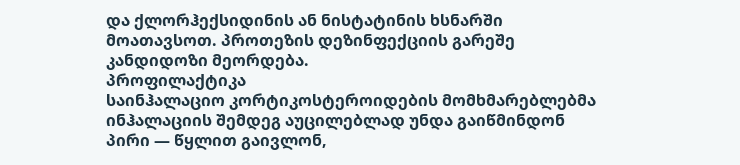და ქლორჰექსიდინის ან ნისტატინის ხსნარში მოათავსოთ. პროთეზის დეზინფექციის გარეშე კანდიდოზი მეორდება.
პროფილაქტიკა
საინჰალაციო კორტიკოსტეროიდების მომხმარებლებმა ინჰალაციის შემდეგ აუცილებლად უნდა გაიწმინდონ პირი — წყლით გაივლონ,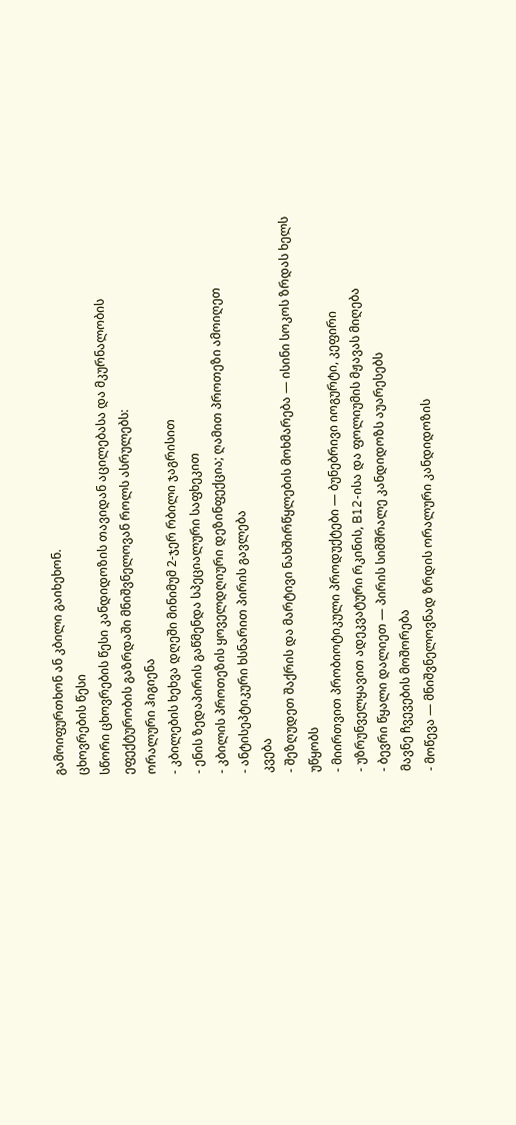გამოიფურთხონ ან კბილი გაიხეხონ.
ცხოვრების წესი
სწორი ცხოვრების წესი კანდიდოზის თავიდან აცილებასა და მკურნალობის ეფექტურობის გაზრდაში მნიშვნელოვან როლს ასრულებს:
ორალური ჰიგიენა
- კბილების ხეხვა დღეში მინიმუმ 2-ჯერ რბილი ჯაგრისით
- ენის ზედაპირის გაწმენდა სპეციალური საფხეკით
- კბილის პროთეზის ყოველდღიური დეზინფექცია; ღამით პროთეზი ამოიღეთ
- ანტისეპტიკური ხსნარით პირის გავლება
კვება
- შეზღუდეთ შაქრის და მარტივი ნახშირწყლების მოხმარება — ისინი სოკოს ზრდას ხელს უწყობს
- მიირთვით პრობიოტიკული პროდუქტები — ბუნებრივი იოგურტი, კეფირი
- უზრუნველყავით ადეკვატური რკინის, B12-ისა და ფოლიუმის მჟავას მიღება
- ბევრი წყალი დალიეთ — პირის სიმშრალე კანდიდოზს აუარესებს
მავნე ჩვევების მოშორება
- მოწევა — მნიშვნელოვნად ზრდის ორალური კანდიდოზის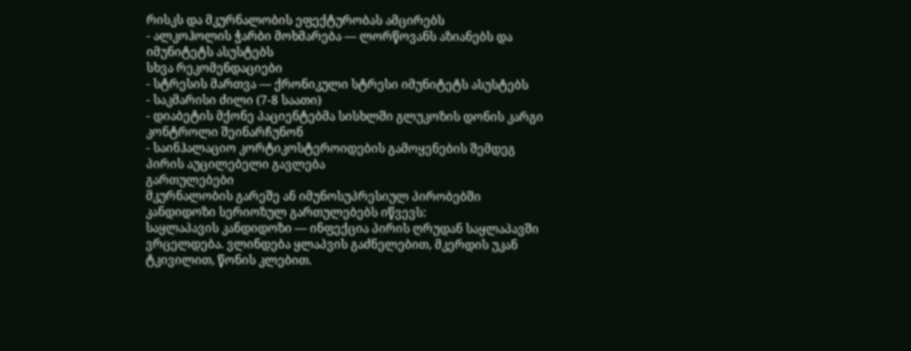რისკს და მკურნალობის ეფექტურობას ამცირებს
- ალკოჰოლის ჭარბი მოხმარება — ლორწოვანს აზიანებს და იმუნიტეტს ასუსტებს
სხვა რეკომენდაციები
- სტრესის მართვა — ქრონიკული სტრესი იმუნიტეტს ასუსტებს
- საკმარისი ძილი (7-8 საათი)
- დიაბეტის მქონე პაციენტებმა სისხლში გლუკოზის დონის კარგი კონტროლი შეინარჩუნონ
- საინჰალაციო კორტიკოსტეროიდების გამოყენების შემდეგ პირის აუცილებელი გავლება
გართულებები
მკურნალობის გარეშე ან იმუნოსუპრესიულ პირობებში კანდიდოზი სერიოზულ გართულებებს იწვევს:
საყლაპავის კანდიდოზი — ინფექცია პირის ღრუდან საყლაპავში ვრცელდება. ვლინდება ყლაპვის გაძნელებით, მკერდის უკან ტკივილით, წონის კლებით.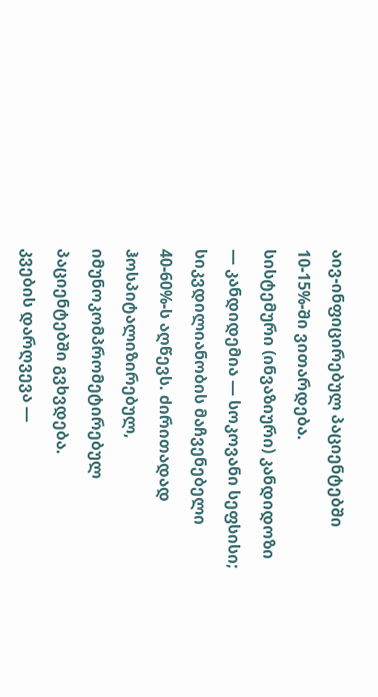აივ-ინფიცირებულ პაციენტებში 10-15%-ში ვითარდება.
სისტემური (ინვაზიური) კანდიდოზი — კანდიდემია — სოკოვანი სეფსისი; სიკვდილიანობის მაჩვენებელი 40-60%-ს აღწევს. ძირითადად ჰოსპიტალიზირებულ, იმუნოკომპრომეტირებულ პაციენტებში გვხვდება.
კვების დარღვევა —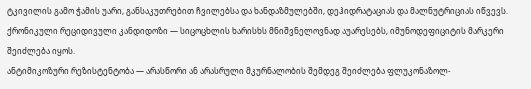ტკივილის გამო ჭამის უარი, განსაკუთრებით ჩვილებსა და ხანდაზმულებში, დეჰიდრატაციას და მალნუტრიციას იწვევს.
ქრონიკული რეციდივული კანდიდოზი — სიცოცხლის ხარისხს მნიშვნელოვნად აუარესებს, იმუნოდეფიციტის მარკერი შეიძლება იყოს.
ანტიმიკოზური რეზისტენტობა — არასწორი ან არასრული მკურნალობის შემდეგ შეიძლება ფლუკონაზოლ-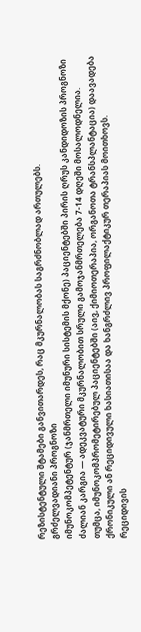რეზისტენტული შტამები განვითარდეს, რაც მკურნალობას საგრძნობლად ართულებს.
გრძელვადიანი პროგნოზი
იმუნოკომპეტენტურ (ჯანმრთელი იმუნური სისტემის მქონე) პაციენტებში პირის ღრუს კანდიდოზის პროგნოზი ძალიან კარგია — ადეკვატური მკურნალობით სრული გამოჯანმრთელება 7-14 დღეში მოსალოდნელია.
თუმცა, იმუნოკომპრომეტირებულ პაციენტებში (აივ, ქიმიოთერაპია, ორგანოთა ტრანსპლანტაცია) დაავადება ქრონიკული ან რეციდივული ხასიათისაა და ხანგრძლივ პროფილაქტიკურ თერაპიას მოითხოვს.
რეციდივის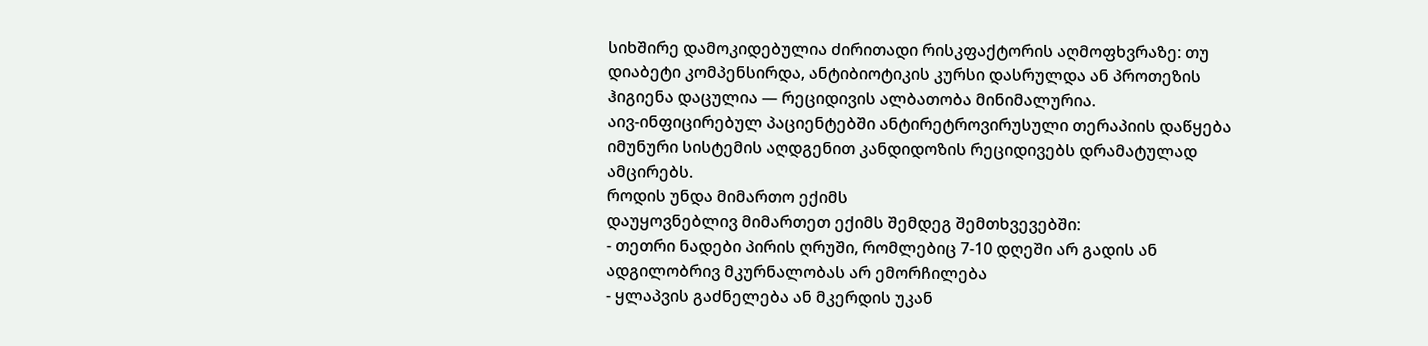სიხშირე დამოკიდებულია ძირითადი რისკფაქტორის აღმოფხვრაზე: თუ დიაბეტი კომპენსირდა, ანტიბიოტიკის კურსი დასრულდა ან პროთეზის ჰიგიენა დაცულია — რეციდივის ალბათობა მინიმალურია.
აივ-ინფიცირებულ პაციენტებში ანტირეტროვირუსული თერაპიის დაწყება იმუნური სისტემის აღდგენით კანდიდოზის რეციდივებს დრამატულად ამცირებს.
როდის უნდა მიმართო ექიმს
დაუყოვნებლივ მიმართეთ ექიმს შემდეგ შემთხვევებში:
- თეთრი ნადები პირის ღრუში, რომლებიც 7-10 დღეში არ გადის ან ადგილობრივ მკურნალობას არ ემორჩილება
- ყლაპვის გაძნელება ან მკერდის უკან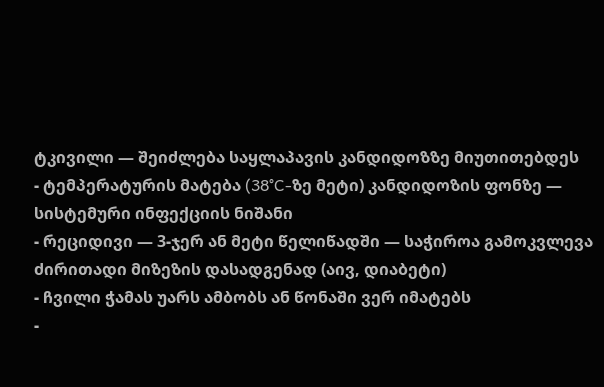ტკივილი — შეიძლება საყლაპავის კანდიდოზზე მიუთითებდეს
- ტემპერატურის მატება (38°C-ზე მეტი) კანდიდოზის ფონზე — სისტემური ინფექციის ნიშანი
- რეციდივი — 3-ჯერ ან მეტი წელიწადში — საჭიროა გამოკვლევა ძირითადი მიზეზის დასადგენად (აივ, დიაბეტი)
- ჩვილი ჭამას უარს ამბობს ან წონაში ვერ იმატებს
-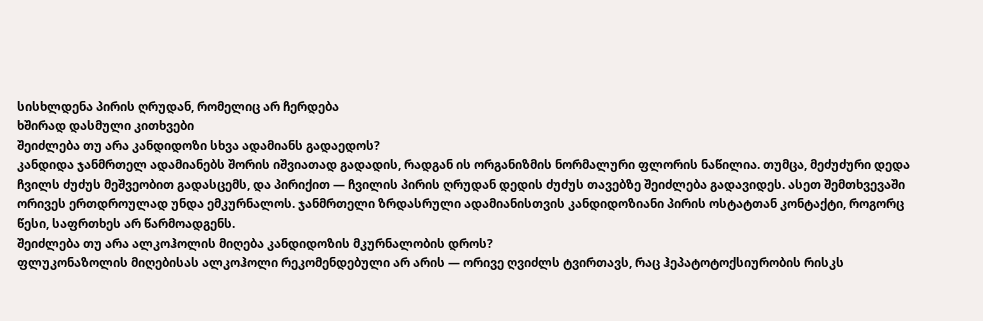სისხლდენა პირის ღრუდან, რომელიც არ ჩერდება
ხშირად დასმული კითხვები
შეიძლება თუ არა კანდიდოზი სხვა ადამიანს გადაედოს?
კანდიდა ჯანმრთელ ადამიანებს შორის იშვიათად გადადის, რადგან ის ორგანიზმის ნორმალური ფლორის ნაწილია. თუმცა, მეძუძური დედა ჩვილს ძუძუს მეშვეობით გადასცემს, და პირიქით — ჩვილის პირის ღრუდან დედის ძუძუს თავებზე შეიძლება გადავიდეს. ასეთ შემთხვევაში ორივეს ერთდროულად უნდა ემკურნალოს. ჯანმრთელი ზრდასრული ადამიანისთვის კანდიდოზიანი პირის ოსტატთან კონტაქტი, როგორც წესი, საფრთხეს არ წარმოადგენს.
შეიძლება თუ არა ალკოჰოლის მიღება კანდიდოზის მკურნალობის დროს?
ფლუკონაზოლის მიღებისას ალკოჰოლი რეკომენდებული არ არის — ორივე ღვიძლს ტვირთავს, რაც ჰეპატოტოქსიურობის რისკს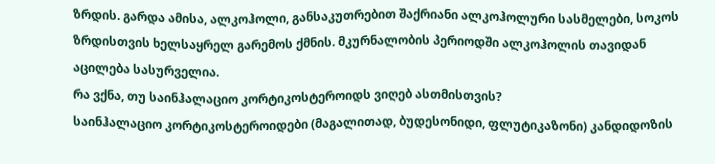ზრდის. გარდა ამისა, ალკოჰოლი, განსაკუთრებით შაქრიანი ალკოჰოლური სასმელები, სოკოს ზრდისთვის ხელსაყრელ გარემოს ქმნის. მკურნალობის პერიოდში ალკოჰოლის თავიდან აცილება სასურველია.
რა ვქნა, თუ საინჰალაციო კორტიკოსტეროიდს ვიღებ ასთმისთვის?
საინჰალაციო კორტიკოსტეროიდები (მაგალითად, ბუდესონიდი, ფლუტიკაზონი) კანდიდოზის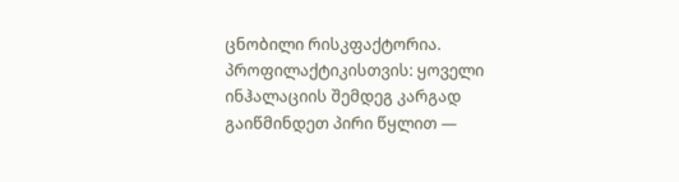ცნობილი რისკფაქტორია. პროფილაქტიკისთვის: ყოველი ინჰალაციის შემდეგ კარგად გაიწმინდეთ პირი წყლით —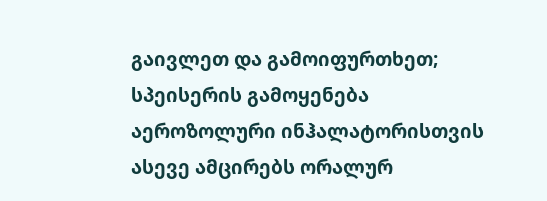გაივლეთ და გამოიფურთხეთ; სპეისერის გამოყენება აეროზოლური ინჰალატორისთვის ასევე ამცირებს ორალურ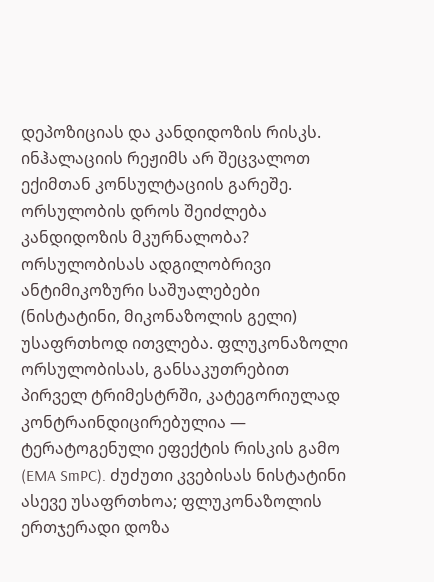დეპოზიციას და კანდიდოზის რისკს. ინჰალაციის რეჟიმს არ შეცვალოთ ექიმთან კონსულტაციის გარეშე.
ორსულობის დროს შეიძლება კანდიდოზის მკურნალობა?
ორსულობისას ადგილობრივი ანტიმიკოზური საშუალებები (ნისტატინი, მიკონაზოლის გელი) უსაფრთხოდ ითვლება. ფლუკონაზოლი ორსულობისას, განსაკუთრებით პირველ ტრიმესტრში, კატეგორიულად კონტრაინდიცირებულია — ტერატოგენული ეფექტის რისკის გამო (EMA SmPC). ძუძუთი კვებისას ნისტატინი ასევე უსაფრთხოა; ფლუკონაზოლის ერთჯერადი დოზა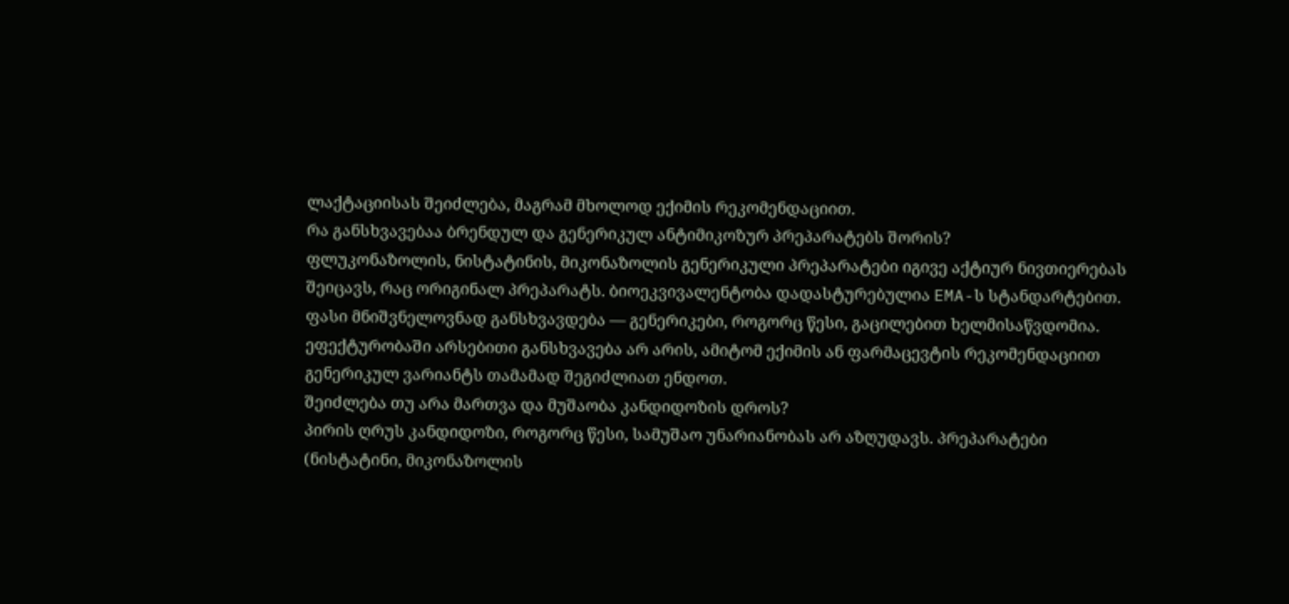ლაქტაციისას შეიძლება, მაგრამ მხოლოდ ექიმის რეკომენდაციით.
რა განსხვავებაა ბრენდულ და გენერიკულ ანტიმიკოზურ პრეპარატებს შორის?
ფლუკონაზოლის, ნისტატინის, მიკონაზოლის გენერიკული პრეპარატები იგივე აქტიურ ნივთიერებას შეიცავს, რაც ორიგინალ პრეპარატს. ბიოეკვივალენტობა დადასტურებულია EMA-ს სტანდარტებით. ფასი მნიშვნელოვნად განსხვავდება — გენერიკები, როგორც წესი, გაცილებით ხელმისაწვდომია. ეფექტურობაში არსებითი განსხვავება არ არის, ამიტომ ექიმის ან ფარმაცევტის რეკომენდაციით გენერიკულ ვარიანტს თამამად შეგიძლიათ ენდოთ.
შეიძლება თუ არა მართვა და მუშაობა კანდიდოზის დროს?
პირის ღრუს კანდიდოზი, როგორც წესი, სამუშაო უნარიანობას არ აზღუდავს. პრეპარატები (ნისტატინი, მიკონაზოლის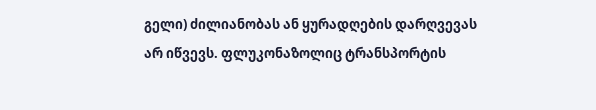გელი) ძილიანობას ან ყურადღების დარღვევას არ იწვევს. ფლუკონაზოლიც ტრანსპორტის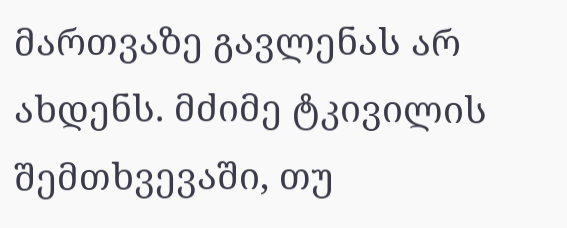მართვაზე გავლენას არ ახდენს. მძიმე ტკივილის შემთხვევაში, თუ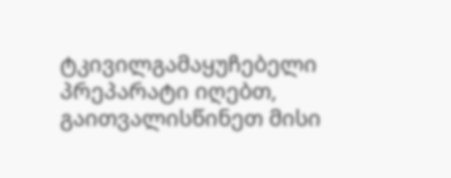ტკივილგამაყუჩებელი პრეპარატი იღებთ, გაითვალისწინეთ მისი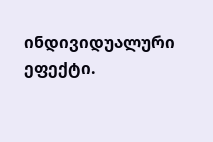ინდივიდუალური ეფექტი.